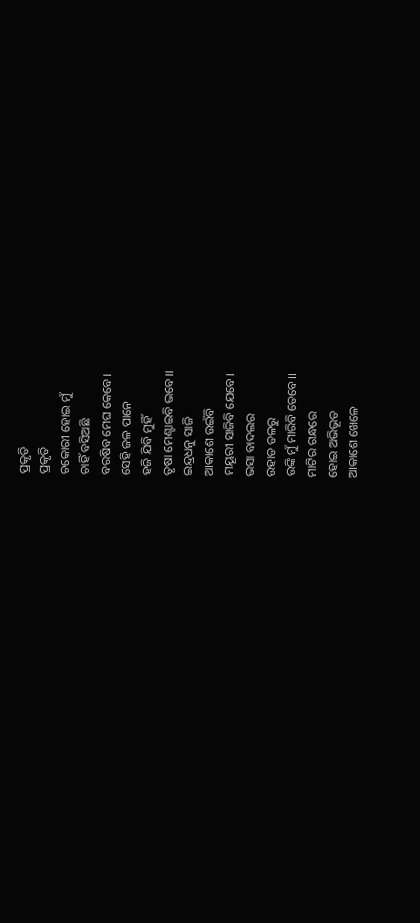ପ୍ରକୃତି
ପ୍ରକୃତି
ଚକୋରୀ ହୋଇ ମୁଁ
ଚାହିଁ ବସିଅଛି
ବରଷିବ ମେଘ କେବେ।
ସେହି ଜଳ ପାନେ
ହଜି ଯିବି ମୁହିଁ
ତୃଷା ମେଣ୍ଟାଇବି ଭବେ।।
ଇନ୍ଦ୍ରଧନୁ ସାଜି
ଆକାଶେ ଉଇଁବି
ମୟୂରୀ ସାଜିବି ଯେବେ।
ଭସା ବାଦଲର
ଉହାଡ ତଳରୁ
ଉଙ୍କି ମୁଁ ମାରିବି ତେବେ।।
ମାଟିର ଗନ୍ଧରେ
ହୋଇ ଅଭିଭୂତ
ଆକାଶେ ଖେଳେ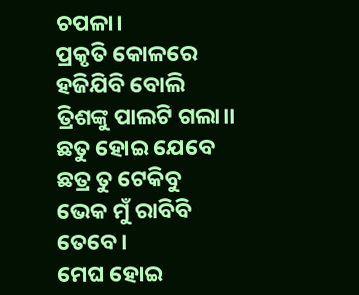ଚପଳା।
ପ୍ରକୃତି କୋଳରେ
ହଜିଯିବି ବୋଲି
ତ୍ରିଶଙ୍କୁ ପାଲଟି ଗଲା।।
ଛତୁ ହୋଇ ଯେବେ
ଛତ୍ର ତୁ ଟେକିବୁ
ଭେକ ମୁଁ ରାବିବି ତେବେ।
ମେଘ ହୋଇ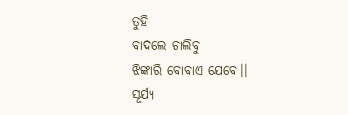ତୁହି
ବାଦଲେ ଚାଲିବୁ
ଝିଙ୍କାରି ବୋବାଏ ଯେବେ।।
ସୂର୍ଯ୍ଯ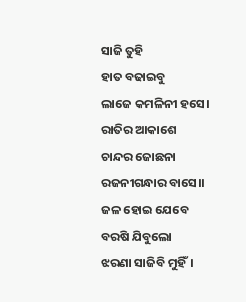ସାଜି ତୁହି
ହାତ ବଢାଇବୁ
ଲାଜେ କମଳିନୀ ହସେ।
ରାତିର ଆକାଶେ
ଚାନ୍ଦର ଜୋଛନା
ରଜନୀଗନ୍ଧାର ବାସେ।।
ଜଳ ହୋଇ ଯେବେ
ବରଷି ଯିବୁଲୋ
ଝରଣା ସାଜିବି ମୁହିଁ।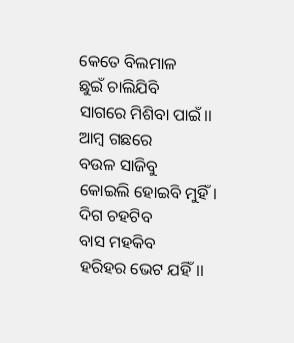କେତେ ବିଲମାଳ
ଛୁଇଁ ଚାଲିଯିବି
ସାଗରେ ମିଶିବା ପାଇଁ।।
ଆମ୍ବ ଗଛରେ
ବଉଳ ସାଜିବୁ
କୋଇଲି ହୋଇବି ମୁହିଁ।
ଦିଗ ଚହଟିବ
ବାସ ମହକିବ
ହରିହର ଭେଟ ଯହିଁ।।